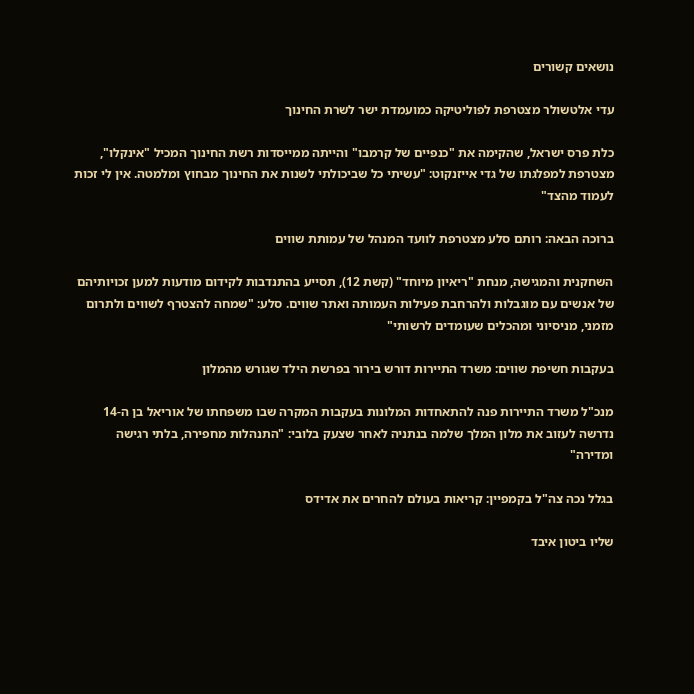נושאים קשורים

עדי אלטשולר מצטרפת לפוליטיקה כמועמדת ישר לשרת החינוך

כלת פרס ישראל, שהקימה את "כנפיים של קרמבו" והייתה ממייסדות רשת החינוך המכיל "אינקלו", מצטרפת למפלגתו של גדי אייזנקוט: "עשיתי כל שביכולתי לשנות את החינוך מבחוץ ומלמטה. אין לי זכות לעמוד מהצד"

ברוכה הבאה: רותם סלע מצטרפת לוועד המנהל של עמותת שווים

השחקנית והמגישה, מנחת "ריאיון מיוחד" (קשת 12), תסייע בהתנדבות לקידום מודעות למען זכויותיהם של אנשים עם מוגבלות ולהרחבת פעילות העמותה ואתר שווים. סלע: "שמחה להצטרף לשווים ולתרום מזמני, מניסיוני ומהכלים שעומדים לרשותי"

בעקבות חשיפת שווים: משרד התיירות דורש בירור בפרשת הילד שגורש מהמלון

מנכ"ל משרד התיירות פנה להתאחדות המלונות בעקבות המקרה שבו משפחתו של אוריאל בן ה-14 נדרשה לעזוב את מלון המלך שלמה בנתניה לאחר שצעק בלובי: "התנהלות מחפירה, בלתי רגישה ומדירה"

בגלל נכה צה"ל בקמפיין: קריאות בעולם להחרים את אדידס

שליו ביטון איבד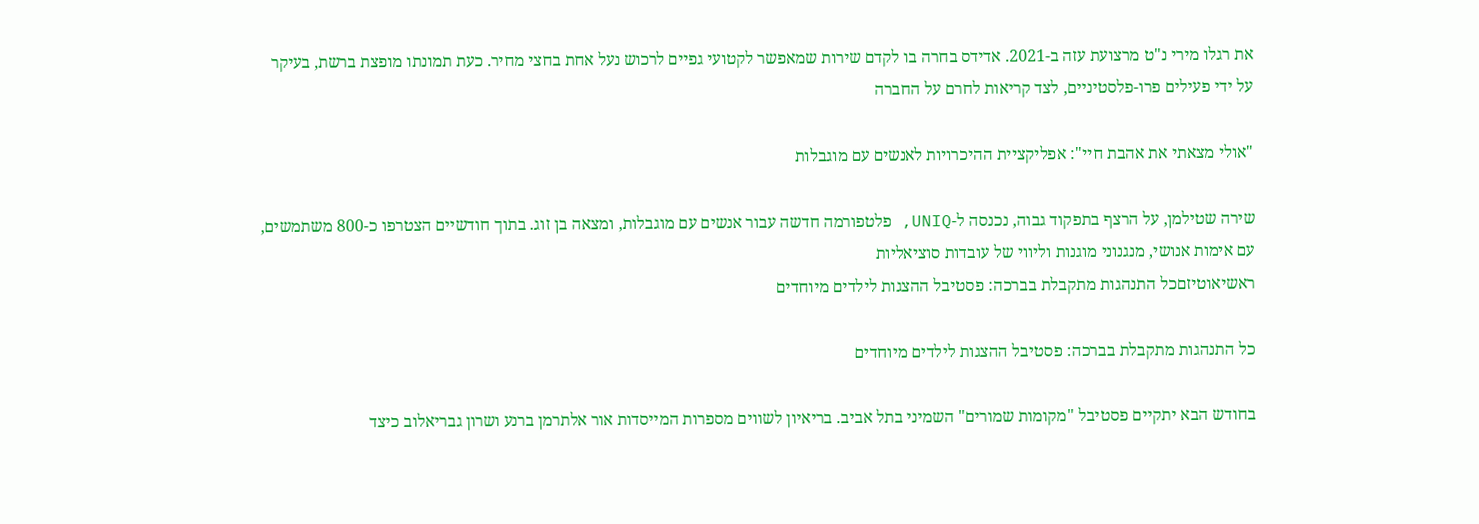את רגלו מירי נ"ט מרצועת עזה ב-2021. אדידס בחרה בו לקדם שירות שמאפשר לקטועי גפיים לרכוש נעל אחת בחצי מחיר. כעת תמונתו מופצת ברשת, בעיקר על ידי פעילים פרו-פלסטיניים, לצד קריאות לחרם על החברה

"אולי מצאתי את אהבת חיי": אפליקציית ההיכרויות לאנשים עם מוגבלות

שירה שטילמן, על הרצף בתפקוד גבוה, נכנסה ל-UNIQ, פלטפורמה חדשה עבור אנשים עם מוגבלות, ומצאה בן זוג. בתוך חודשיים הצטרפו כ-800 משתמשים, עם אימות אנושי, מנגנוני מוגנות וליווי של עובדות סוציאליות
ראשיאוטיזםכל התנהגות מתקבלת בברכה: פסטיבל ההצגות לילדים מיוחדים

כל התנהגות מתקבלת בברכה: פסטיבל ההצגות לילדים מיוחדים

בחודש הבא יתקיים פסטיבל "מקומות שמורים" השמיני בתל אביב. בריאיון לשווים מספרות המייסדות אור אלתרמן ברנע ושרון גבריאלוב כיצד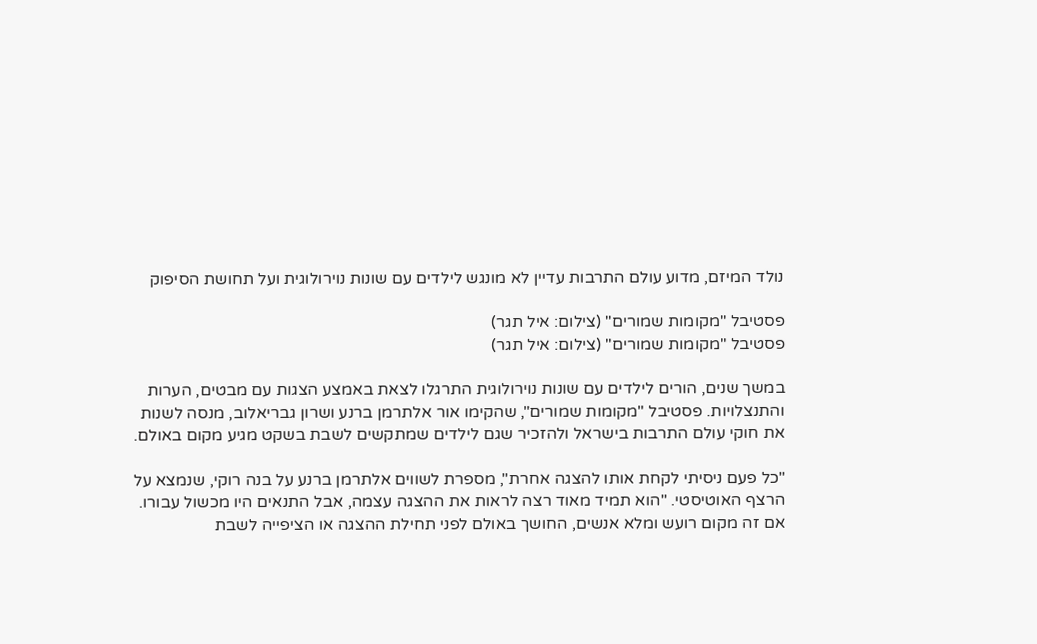נולד המיזם, מדוע עולם התרבות עדיין לא מונגש לילדים עם שונות נוירולוגית ועל תחושת הסיפוק

פסטיבל "מקומות שמורים" (צילום: איל תגר)
פסטיבל "מקומות שמורים" (צילום: איל תגר)

במשך שנים, הורים לילדים עם שונות נוירולוגית התרגלו לצאת באמצע הצגות עם מבטים, הערות והתנצלויות. פסטיבל "מקומות שמורים", שהקימו אור אלתרמן ברנע ושרון גבריאלוב, מנסה לשנות את חוקי עולם התרבות בישראל ולהזכיר שגם לילדים שמתקשים לשבת בשקט מגיע מקום באולם.

"כל פעם ניסיתי לקחת אותו להצגה אחרת", מספרת לשווים אלתרמן ברנע על בנה רוקי, שנמצא על הרצף האוטיסטי. "הוא תמיד מאוד רצה לראות את ההצגה עצמה, אבל התנאים היו מכשול עבורו. אם זה מקום רועש ומלא אנשים, החושך באולם לפני תחילת ההצגה או הציפייה לשבת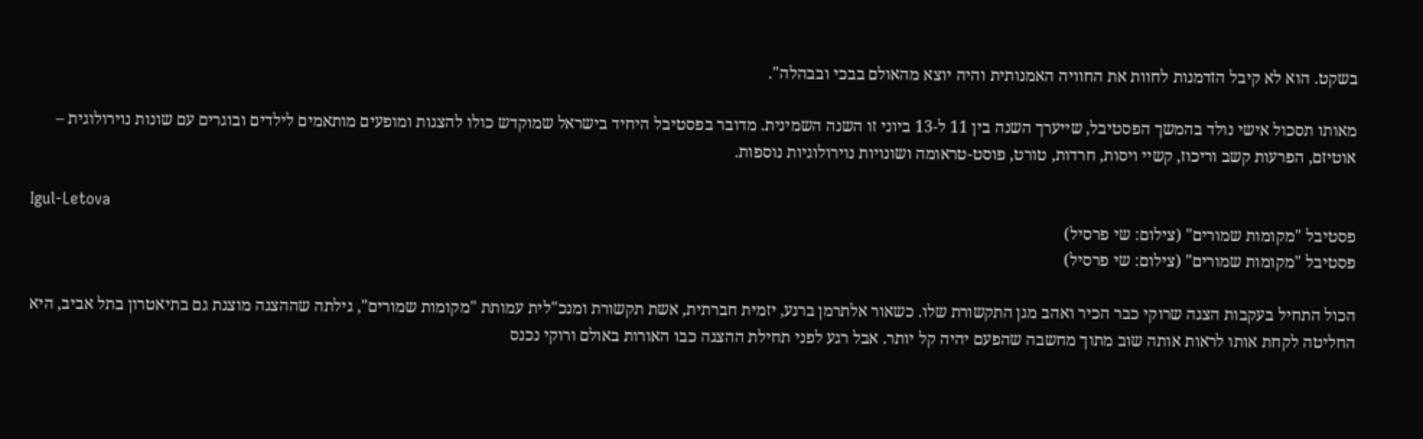בשקט. הוא לא קיבל הזדמנות לחוות את החוויה האמנותית והיה יוצא מהאולם בבכי ובבהלה".

מאותו תסכול אישי נולד בהמשך הפסטיבל, שייערך השנה בין 11 ל-13 ביוני זו השנה השמינית. מדובר בפסטיבל היחיד בישראל שמוקדש כולו להצגות ומופעים מותאמים לילדים ובוגרים עם שונות נוירולוגית – אוטיזם, הפרעות קשב וריכוז, קשיי ויסות, חרדות, טורט, פוסט-טראומה ושונויות נוירולוגיות נוספות.

Igul-Letova
פסטיבל "מקומות שמורים" (צילום: שי פרסיל)
פסטיבל "מקומות שמורים" (צילום: שי פרסיל)

הכול התחיל בעקבות הצגה שרוקי כבר הכיר ואהב מגן התקשורת שלו. כשאור אלתרמן ברנע, יזמית חברתית, אשת תקשורת ומנכ"לית עמותת "מקומות שמורים", גילתה שההצגה מוצגת גם בתיאטרון בתל אביב, היא החליטה לקחת אותו לראות אותה שוב מתוך מחשבה שהפעם יהיה קל יותר. אבל רגע לפני תחילת ההצגה כבו האורות באולם ורוקי נכנס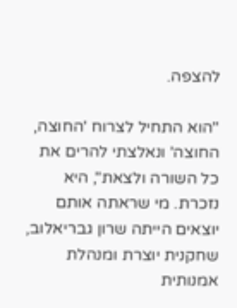להצפה.

"הוא התחיל לצרוח 'החוצה, החוצה' ונאלצתי להרים את כל השורה ולצאת", היא נזכרת. מי שראתה אותם יוצאים הייתה שרון גבריאלוב, שחקנית יוצרת ומנהלת אמנותית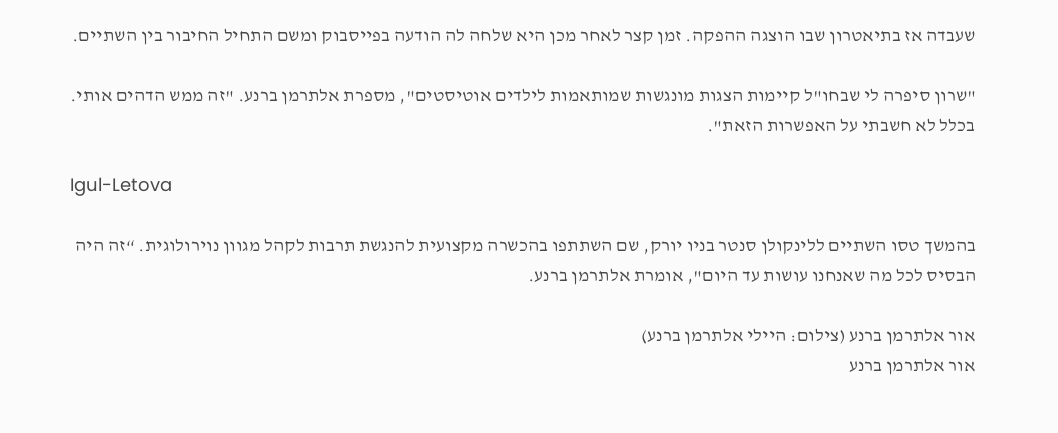שעבדה אז בתיאטרון שבו הוצגה ההפקה. זמן קצר לאחר מכן היא שלחה לה הודעה בפייסבוק ומשם התחיל החיבור בין השתיים.

"שרון סיפרה לי שבחו"ל קיימות הצגות מונגשות שמותאמות לילדים אוטיסטים", מספרת אלתרמן ברנע. "זה ממש הדהים אותי. בכלל לא חשבתי על האפשרות הזאת".

Igul-Letova

בהמשך טסו השתיים ללינקולן סנטר בניו יורק, שם השתתפו בהכשרה מקצועית להנגשת תרבות לקהל מגוון נוירולוגית. “זה היה הבסיס לכל מה שאנחנו עושות עד היום", אומרת אלתרמן ברנע.

אור אלתרמן ברנע (צילום: היילי אלתרמן ברנע)
אור אלתרמן ברנע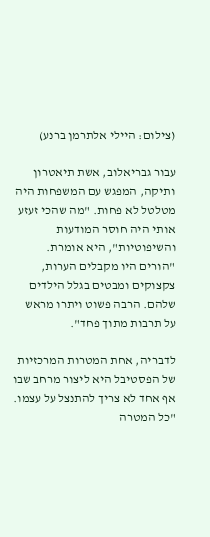(צילום: היילי אלתרמן ברנע)

עבור גבריאלוב, אשת תיאטרון ותיקה, המפגש עם המשפחות היה מטלטל לא פחות. "מה שהכי זעזע אותי היה חוסר המודעות והשיפוטיות", היא אומרת. "הורים היו מקבלים הערות, צקצוקים ומבטים בגלל הילדים שלהם. הרבה פשוט ויתרו מראש על תרבות מתוך פחד".

לדבריה, אחת המטרות המרכזיות של הפסטיבל היא ליצור מרחב שבו אף אחד לא צריך להתנצל על עצמו. "כל המטרה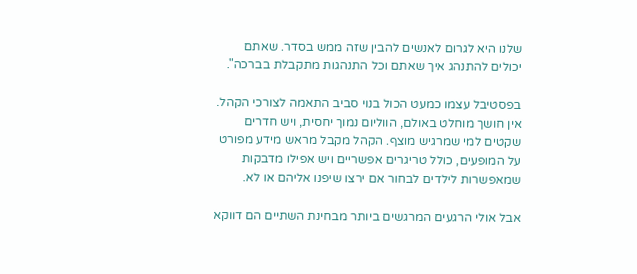שלנו היא לגרום לאנשים להבין שזה ממש בסדר. שאתם יכולים להתנהג איך שאתם וכל התנהגות מתקבלת בברכה".

בפסטיבל עצמו כמעט הכול בנוי סביב התאמה לצורכי הקהל. אין חושך מוחלט באולם, הווליום נמוך יחסית, ויש חדרים שקטים למי שמרגיש מוצף. הקהל מקבל מראש מידע מפורט על המופעים, כולל טריגרים אפשריים ויש אפילו מדבקות שמאפשרות לילדים לבחור אם ירצו שיפנו אליהם או לא.

אבל אולי הרגעים המרגשים ביותר מבחינת השתיים הם דווקא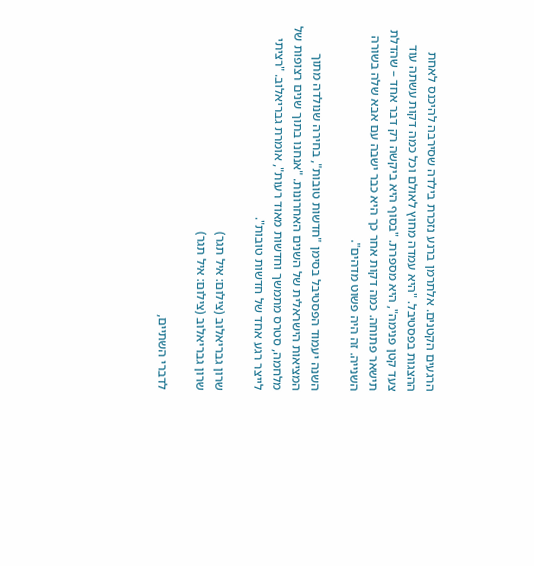הרגעים הקטנים. אלתרמן ברנע נזכרת בילדה שסירבה להיכנס לאחת ההצגות בפסטיבל. "היא עמדה מחוץ לאולם וכל כמה דקות עשתה עוד צעד קטן פנימה", היא מספרת. "בסוף היא ביקשה רק דבר אחד – שהדלת תישאר פתוחה. כמה דקות אחר כך היא כבר ישבה עם אבא שלה בשורה השנייה. זה היה פשוט מדהים".

השנה יעמוד הפסטיבל בסימן "חדשות טובות", בחירה שנולדה מתוך המציאות הישראלית של השנים האחרונות. "אנחנו בתוך שנים רצופות של מלחמה, סטרס מתמשך וחדשות מאוד רעות", אומרת גבריאלוב. "רציתי לייצר רגע אחד של חדשות טובות".

שרון גבריאלוב (צילום: איל תגר)
שרון גבריאלוב (צילום: איל תגר)

לדברי השתיים,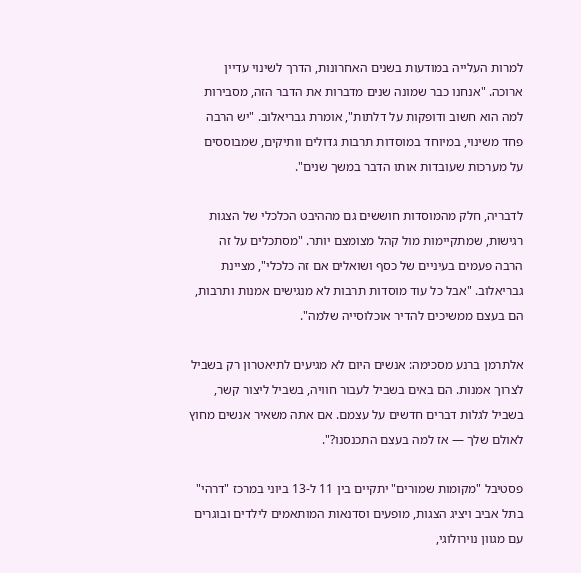למרות העלייה במודעות בשנים האחרונות, הדרך לשינוי עדיין ארוכה. "אנחנו כבר שמונה שנים מדברות את הדבר הזה, מסבירות למה הוא חשוב ודופקות על דלתות", אומרת גבריאלוב. "יש הרבה פחד משינוי, במיוחד במוסדות תרבות גדולים וותיקים, שמבוססים על מערכות שעובדות אותו הדבר במשך שנים".

לדבריה, חלק מהמוסדות חוששים גם מההיבט הכלכלי של הצגות רגישות, שמתקיימות מול קהל מצומצם יותר. "מסתכלים על זה הרבה פעמים בעיניים של כסף ושואלים אם זה כלכלי", מציינת גבריאלוב. "אבל כל עוד מוסדות תרבות לא מנגישים אמנות ותרבות, הם בעצם ממשיכים להדיר אוכלוסייה שלמה".

אלתרמן ברנע מסכימה: אנשים היום לא מגיעים לתיאטרון רק בשביל לצרוך אמנות. הם באים בשביל לעבור חוויה, בשביל ליצור קשר, בשביל לגלות דברים חדשים על עצמם. אם אתה משאיר אנשים מחוץ לאולם שלך — אז למה בעצם התכנסנו?".

פסטיבל "מקומות שמורים" יתקיים בין 11 ל-13 ביוני במרכז "דרהי" בתל אביב ויציג הצגות, מופעים וסדנאות המותאמים לילדים ובוגרים עם מגוון נוירולוגי,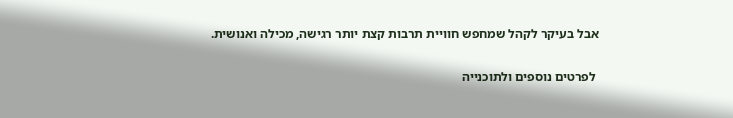אבל בעיקר לקהל שמחפש חוויית תרבות קצת יותר רגישה, מכילה ואנושית.

 לפרטים נוספים ולתוכנייה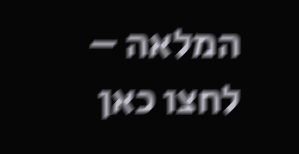המלאה – לחצו כאן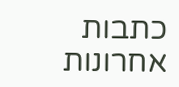כתבות אחרונות